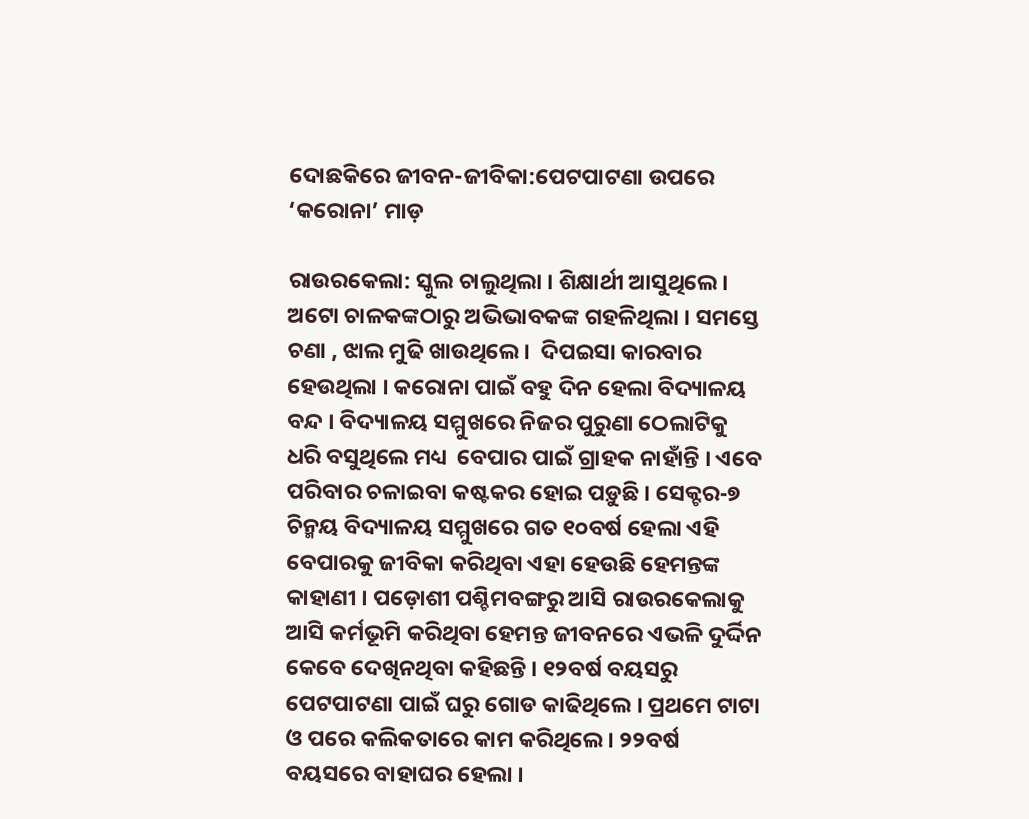ଦୋଛକିରେ ଜୀବନ-ଜୀବିକା:ପେଟପାଟଣା ଉପରେ ‘କରୋନା’ ମାଡ଼

ରାଉରକେଲା: ସ୍କୁଲ ଚାଲୁଥିଲା । ଶିକ୍ଷାର୍ଥୀ ଆସୁଥିଲେ । ଅଟୋ ଚାଳକଙ୍କଠାରୁ ଅଭିଭାବକଙ୍କ ଗହଳିଥିଲା । ସମସ୍ତେ ଚଣା , ଝାଲ ମୁଢି ଖାଉଥିଲେ ।  ଦିପଇସା କାରବାର ହେଉଥିଲା । କରୋନା ପାଇଁ ବହୁ ଦିନ ହେଲା ବିଦ୍ୟାଳୟ ବନ୍ଦ । ବିଦ୍ୟାଳୟ ସମ୍ମୁଖରେ ନିଜର ପୁରୁଣା ଠେଲାଟିକୁ ଧରି ବସୁଥିଲେ ମଧ୍ୟ  ବେପାର ପାଇଁ ଗ୍ରାହକ ନାହାଁନ୍ତି । ଏବେ ପରିବାର ଚଳାଇବା କଷ୍ଟକର ହୋଇ ପଡ଼ୁଛି । ସେକ୍ଟର-୭ ଚିନ୍ମୟ ବିଦ୍ୟାଳୟ ସମ୍ମୁଖରେ ଗତ ୧୦ବର୍ଷ ହେଲା ଏହି ବେପାରକୁ ଜୀବିକା କରିଥିବା ଏହା ହେଉଛି ହେମନ୍ତଙ୍କ କାହାଣୀ । ପଡ଼ୋଶୀ ପଶ୍ଚିମବଙ୍ଗରୁ ଆସି ରାଉରକେଲାକୁ ଆସି କର୍ମଭୂମି କରିଥିବା ହେମନ୍ତ ଜୀବନରେ ଏଭଳି ଦୁର୍ଦ୍ଦିନ କେବେ ଦେଖିନଥିବା କହିଛନ୍ତି । ୧୨ବର୍ଷ ବୟସରୁ ପେଟପାଟଣା ପାଇଁ ଘରୁ ଗୋଡ କାଢିଥିଲେ । ପ୍ରଥମେ ଟାଟା ଓ ପରେ କଲିକତାରେ କାମ କରିଥିଲେ । ୨୨ବର୍ଷ ବୟସରେ ବାହାଘର ହେଲା ।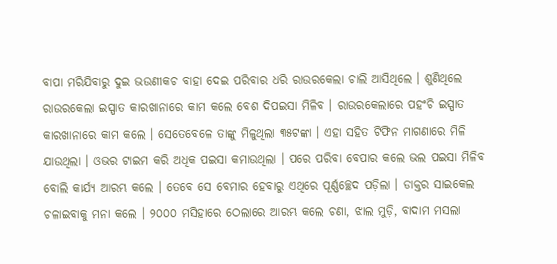ବାପା ମରିଯିବାରୁ ଦୁଇ ଭଉଣୀକଚ ବାହା ଦେଇ ପରିବାର ଧରି ରାଉରକେଲା ଚାଲି ଆସିଥିଲେ । ଶୁଣିଥିଲେ ରାଉରକେଲା ଇସ୍ପାତ କାରଖାନାରେ କାମ କଲେ ବେଶ ଦିପଇସା ମିଳିବ । ରାଉରକେଲାରେ ପହଂଚି ଇସ୍ପାତ କାରଖାନାରେ କାମ କଲେ । ସେତେବେଳେ ତାଙ୍କୁ ମିଳୁଥିଲା ୩୫ଟଙ୍କା । ଏହା ସହିତ ଟିଫିନ ମାଗଣାରେ ମିଳି ଯାଉଥିଲା । ଓଭର ଟାଇମ କରି ଅଧିକ ପଇସା କମାଉଥିଲା । ପରେ ପରିବା ବେପାର କଲେ ଭଲ ପଇସା ମିଳିବ ବୋଲି କାର୍ଯ୍ୟ ଆରମ୍ଭ କଲେ । ତେବେ ସେ ବେମାର ହେବାରୁ ଏଥିରେ ପୂର୍ଣ୍ଣଚ୍ଛେଦ ପଡ଼ିଲା । ଡାକ୍ତର ସାଇକେଲ ଚଳାଇବାକୁ ମନା କଲେ । ୨୦୦୦ ମସିହାରେ ଠେଲାରେ ଆରମ୍ଭ କଲେ ଚଣା, ଝାଲ ମୁଡ଼ି, ବାଦାମ ମସଲା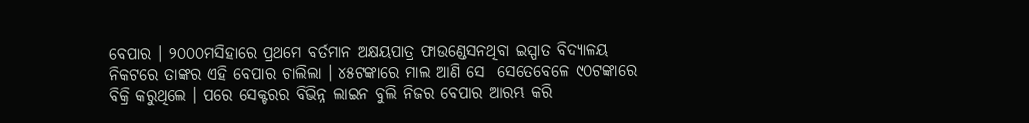ବେପାର । ୨୦୦୦ମସିହାରେ ପ୍ରଥମେ ବର୍ତମାନ ଅକ୍ଷୟପାତ୍ର ଫାଉଣ୍ଡେସନଥିବା ଇସ୍ପାତ ବିଦ୍ୟାଳୟ ନିକଟରେ ତାଙ୍କର ଏହି ବେପାର ଚାଲିଲା । ୪୫ଟଙ୍କାରେ ମାଲ ଆଣି ସେ  ସେତେବେଳେ ୯୦ଟଙ୍କାରେ ବିକ୍ରି କରୁଥିଲେ । ପରେ ସେକ୍ଟରର ବିଭିନ୍ନ ଲାଇନ ବୁଲି ନିଜର ବେପାର ଆରମ୍ଭ କରି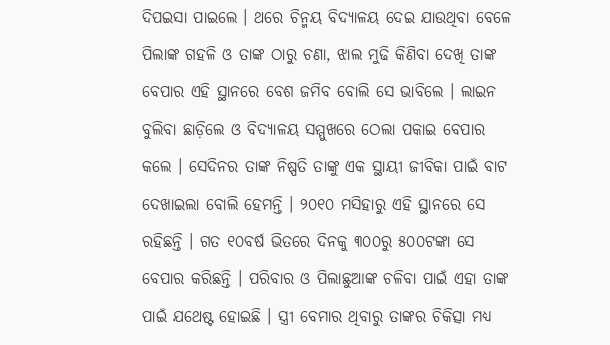ଦିପଇସା ପାଇଲେ । ଥରେ ଚିନ୍ମୟ ବିଦ୍ୟାଳୟ ଦେଇ ଯାଉଥିବା ବେଳେ ପିଲାଙ୍କ ଗହଳି ଓ ତାଙ୍କ ଠାରୁ ଚଣା, ଝାଲ ମୁଢି କିଣିବା ଦେଖି ତାଙ୍କ ବେପାର ଏହି ସ୍ଥାନରେ ବେଶ ଜମିବ ବୋଲି ସେ ଭାବିଲେ । ଲାଇନ ବୁଲିବା ଛାଡ଼ିଲେ ଓ ବିଦ୍ୟାଳୟ ସମ୍ମୁଖରେ ଠେଲା ପକାଇ ବେପାର କଲେ । ସେଦିନର ତାଙ୍କ ନିଷ୍ପତି ତାଙ୍କୁ ଏକ ସ୍ଥାୟୀ ଜୀବିକା ପାଇଁ ବାଟ ଦେଖାଇଲା ବୋଲି ହେମନ୍ତି । ୨୦୧୦ ମସିହାରୁ ଏହି ସ୍ଥାନରେ ସେ ରହିଛନ୍ତି । ଗତ ୧୦ବର୍ଷ ଭିତରେ ଦିନକୁ ୩୦୦ରୁ ୫୦୦ଟଙ୍କା ସେ ବେପାର କରିଛନ୍ତି । ପରିବାର ଓ ପିଲାଛୁଆଙ୍କ ଚଳିବା ପାଇଁ ଏହା ତାଙ୍କ ପାଇଁ ଯଥେଷ୍ଟ ହୋଇଛି । ସ୍ତ୍ରୀ ବେମାର ଥିବାରୁ ତାଙ୍କର ଚିକିତ୍ସା ମଧ୍ୟ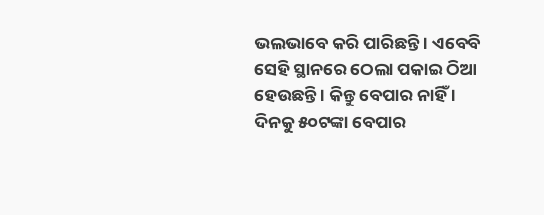ଭଲଭାବେ କରି ପାରିଛନ୍ତି । ଏବେବି ସେହି ସ୍ଥାନରେ ଠେଲା ପକାଇ ଠିଆ ହେଉଛନ୍ତି । କିନ୍ତୁ ବେପାର ନାହିଁ । ଦିନକୁ ୫୦ଟଙ୍କା ବେପାର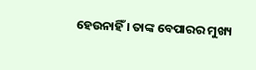ହେଉନାହିଁ । ତାଙ୍କ ବେପାରର ମୁଖ୍ୟ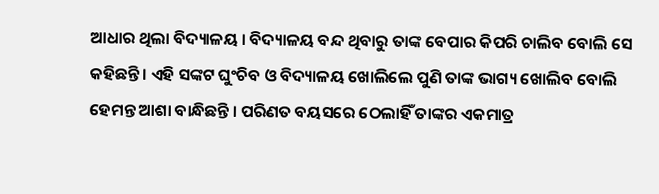ଆଧାର ଥିଲା ବିଦ୍ୟାଳୟ । ବିଦ୍ୟାଳୟ ବନ୍ଦ ଥିବାରୁ ତାଙ୍କ ବେପାର କିପରି ଚାଲିବ ବୋଲି ସେ କହିଛନ୍ତି । ଏହି ସଙ୍କଟ ଘୁଂଚିବ ଓ ବିଦ୍ୟାଳୟ ଖୋଲିଲେ ପୁଣି ତାଙ୍କ ଭାଗ୍ୟ ଖୋଲିବ ବୋଲି ହେମନ୍ତ ଆଶା ବାନ୍ଧିଛନ୍ତି । ପରିଣତ ବୟସରେ ଠେଲାହିଁ ତାଙ୍କର ଏକମାତ୍ର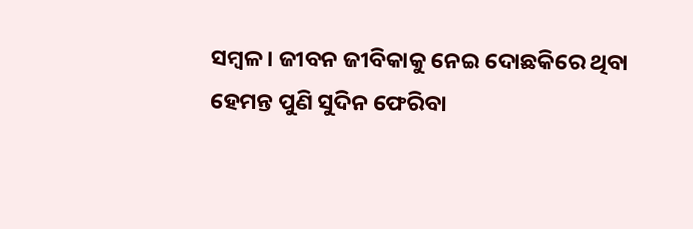ସମ୍ବଳ । ଜୀବନ ଜୀବିକାକୁ ନେଇ ଦୋଛକିରେ ଥିବା ହେମନ୍ତ ପୁଣି ସୁଦିନ ଫେରିବା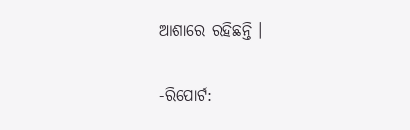ଆଶାରେ ରହିଛନ୍ତି ।

-ରିପୋର୍ଟ: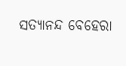ସତ୍ୟାନନ୍ଦ ବେହେରା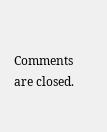Comments are closed.